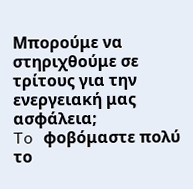Μπορούμε να στηριχθούμε σε τρίτους για την ενεργειακή μας ασφάλεια;
To φοβόμαστε πολύ το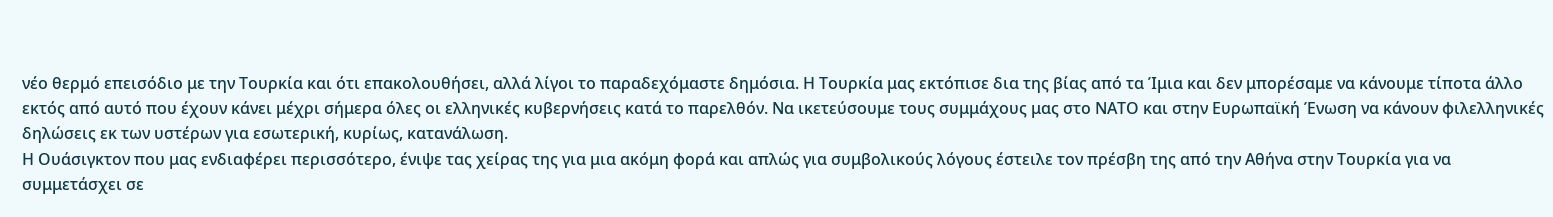νέο θερμό επεισόδιο με την Τουρκία και ότι επακολουθήσει, αλλά λίγοι το παραδεχόμαστε δημόσια. Η Τουρκία μας εκτόπισε δια της βίας από τα Ίμια και δεν μπορέσαμε να κάνουμε τίποτα άλλο εκτός από αυτό που έχουν κάνει μέχρι σήμερα όλες οι ελληνικές κυβερνήσεις κατά το παρελθόν. Να ικετεύσουμε τους συμμάχους μας στο ΝΑΤΟ και στην Ευρωπαϊκή Ένωση να κάνουν φιλελληνικές δηλώσεις εκ των υστέρων για εσωτερική, κυρίως, κατανάλωση.
Η Ουάσιγκτον που μας ενδιαφέρει περισσότερο, ένιψε τας χείρας της για μια ακόμη φορά και απλώς για συμβολικούς λόγους έστειλε τον πρέσβη της από την Αθήνα στην Τουρκία για να συμμετάσχει σε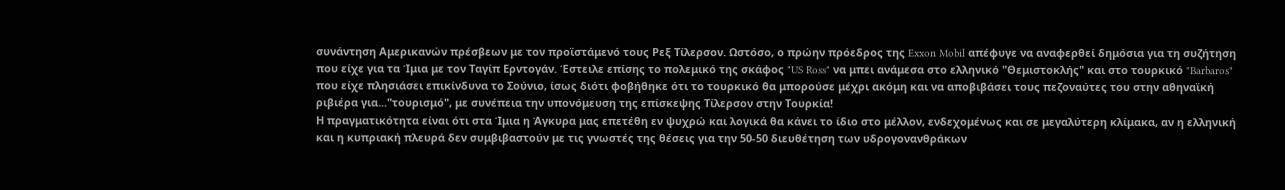συνάντηση Αμερικανών πρέσβεων με τον προϊστάμενό τους Ρεξ Τίλερσον. Ωστόσο, ο πρώην πρόεδρος της Exxon Mobil απέφυγε να αναφερθεί δημόσια για τη συζήτηση που είχε για τα Ίμια με τον Ταγίπ Ερντογάν. Έστειλε επίσης το πολεμικό της σκάφος "US Ross" να μπει ανάμεσα στο ελληνικό "Θεμιστοκλής" και στο τουρκικό "Barbaros" που είχε πλησιάσει επικίνδυνα το Σούνιο, ίσως διότι φοβήθηκε ότι το τουρκικό θα μπορούσε μέχρι ακόμη και να αποβιβάσει τους πεζοναύτες του στην αθηναϊκή ριβιέρα για..."τουρισμό", με συνέπεια την υπονόμευση της επίσκεψης Τίλερσον στην Τουρκία!
Η πραγματικότητα είναι ότι στα Ίμια η Άγκυρα μας επετέθη εν ψυχρώ και λογικά θα κάνει το ίδιο στο μέλλον, ενδεχομένως και σε μεγαλύτερη κλίμακα, αν η ελληνική και η κυπριακή πλευρά δεν συμβιβαστούν με τις γνωστές της θέσεις για την 50-50 διευθέτηση των υδρογονανθράκων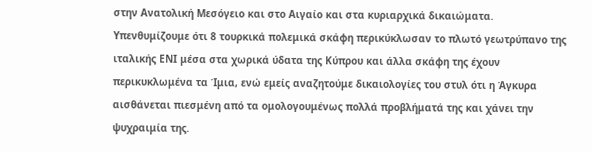στην Ανατολική Μεσόγειο και στο Αιγαίο και στα κυριαρχικά δικαιώματα. Υπενθυμίζουμε ότι 8 τουρκικά πολεμικά σκάφη περικύκλωσαν το πλωτό γεωτρύπανο της ιταλικής ΕΝΙ μέσα στα χωρικά ύδατα της Κύπρου και άλλα σκάφη της έχουν περικυκλωμένα τα Ίμια, ενώ εμείς αναζητούμε δικαιολογίες του στυλ ότι η Άγκυρα αισθάνεται πιεσμένη από τα ομολογουμένως πολλά προβλήματά της και χάνει την ψυχραιμία της.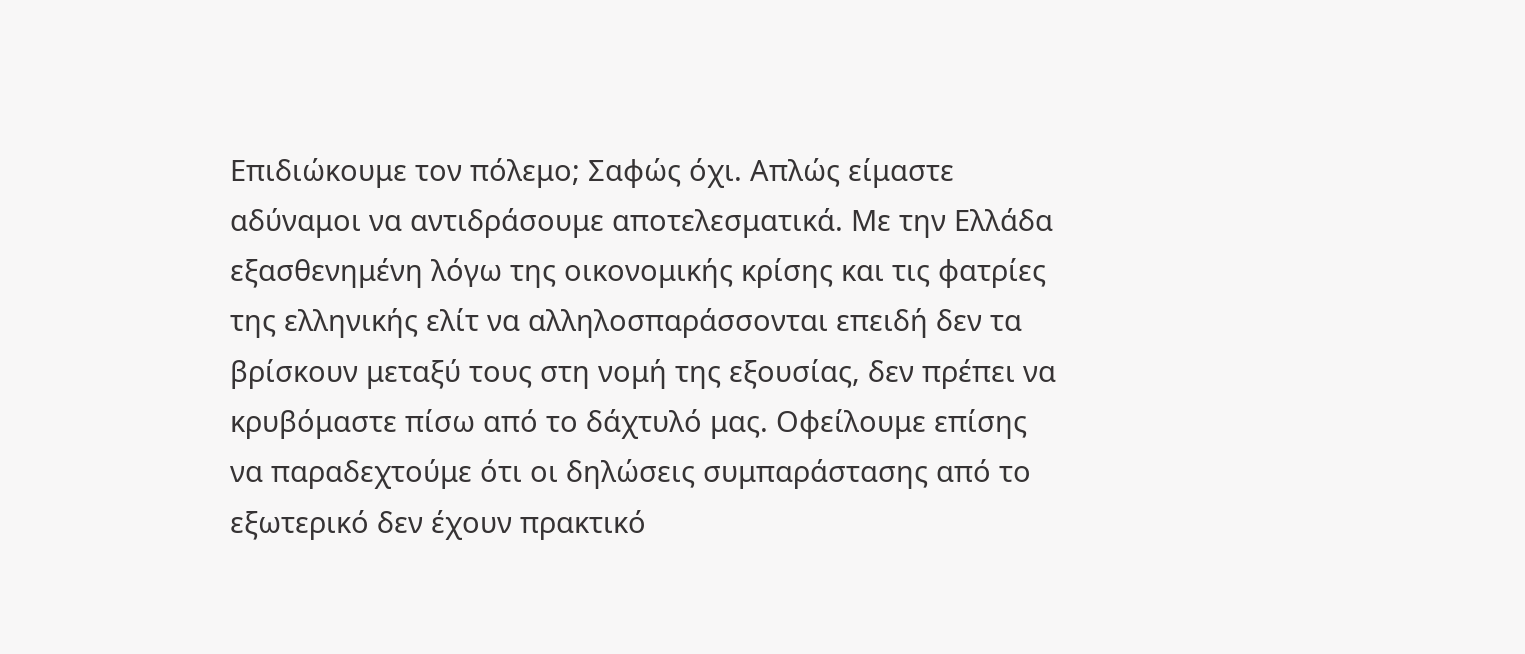Επιδιώκουμε τον πόλεμο; Σαφώς όχι. Απλώς είμαστε αδύναμοι να αντιδράσουμε αποτελεσματικά. Με την Ελλάδα εξασθενημένη λόγω της οικονομικής κρίσης και τις φατρίες της ελληνικής ελίτ να αλληλοσπαράσσονται επειδή δεν τα βρίσκουν μεταξύ τους στη νομή της εξουσίας, δεν πρέπει να κρυβόμαστε πίσω από το δάχτυλό μας. Οφείλουμε επίσης να παραδεχτούμε ότι οι δηλώσεις συμπαράστασης από το εξωτερικό δεν έχουν πρακτικό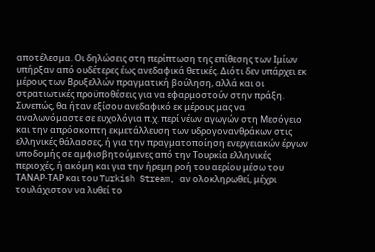αποτέλεσμα. Οι δηλώσεις στη περίπτωση της επίθεσης των Ιμίων υπήρξαν από ουδέτερες έως ανεδαφικά θετικές. Διότι δεν υπάρχει εκ μέρους των Βρυξελλών πραγματική βούληση, αλλά και οι στρατιωτικές προϋποθέσεις για να εφαρμοστούν στην πράξη.
Συνεπώς, θα ήταν εξίσου ανεδαφικό εκ μέρους μας να αναλωνόμαστε σε ευχολόγια π.χ. περί νέων αγωγών στη Μεσόγειο και την απρόσκοπτη εκμετάλλευση των υδρογονανθράκων στις ελληνικές θάλασσες, ή για την πραγματοποίηση ενεργειακών έργων υποδομής σε αμφισβητούμενες από την Τουρκία ελληνικές περιοχές, ή ακόμη και για την ήρεμη ροή του αερίου μέσω του ΤΑΝΑΡ-ΤΑΡ και του Turkish Stream, αν ολοκληρωθεί, μέχρι τουλάχιστον να λυθεί το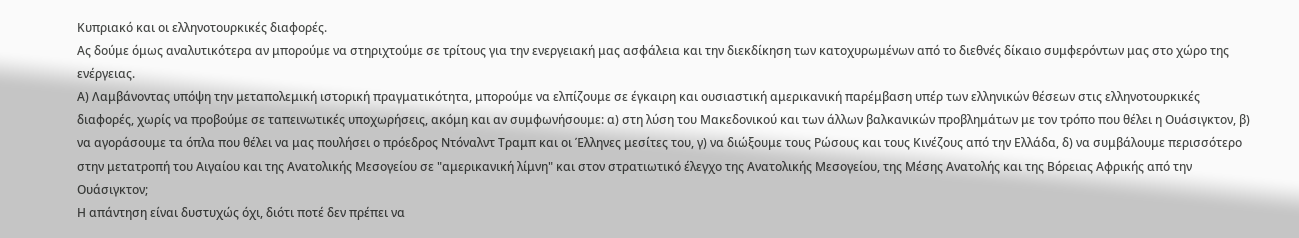Κυπριακό και οι ελληνοτουρκικές διαφορές.
Ας δούμε όμως αναλυτικότερα αν μπορούμε να στηριχτούμε σε τρίτους για την ενεργειακή μας ασφάλεια και την διεκδίκηση των κατοχυρωμένων από το διεθνές δίκαιο συμφερόντων μας στο χώρο της ενέργειας.
Α) Λαμβάνοντας υπόψη την μεταπολεμική ιστορική πραγματικότητα, μπορούμε να ελπίζουμε σε έγκαιρη και ουσιαστική αμερικανική παρέμβαση υπέρ των ελληνικών θέσεων στις ελληνοτουρκικές διαφορές, χωρίς να προβούμε σε ταπεινωτικές υποχωρήσεις, ακόμη και αν συμφωνήσουμε: α) στη λύση του Μακεδονικού και των άλλων βαλκανικών προβλημάτων με τον τρόπο που θέλει η Ουάσιγκτον, β) να αγοράσουμε τα όπλα που θέλει να μας πουλήσει ο πρόεδρος Ντόναλντ Τραμπ και οι Έλληνες μεσίτες του, γ) να διώξουμε τους Ρώσους και τους Κινέζους από την Ελλάδα, δ) να συμβάλουμε περισσότερο στην μετατροπή του Αιγαίου και της Ανατολικής Μεσογείου σε "αμερικανική λίμνη" και στον στρατιωτικό έλεγχο της Ανατολικής Μεσογείου, της Μέσης Ανατολής και της Βόρειας Αφρικής από την Ουάσιγκτον;
Η απάντηση είναι δυστυχώς όχι, διότι ποτέ δεν πρέπει να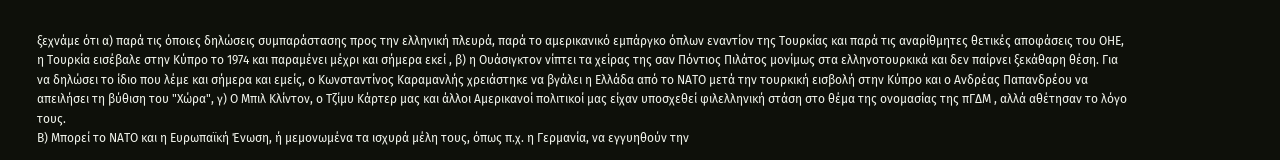ξεχνάμε ότι α) παρά τις όποιες δηλώσεις συμπαράστασης προς την ελληνική πλευρά, παρά το αμερικανικό εμπάργκο όπλων εναντίον της Τουρκίας και παρά τις αναρίθμητες θετικές αποφάσεις του ΟΗΕ, η Τουρκία εισέβαλε στην Κύπρο το 1974 και παραμένει μέχρι και σήμερα εκεί , β) η Ουάσιγκτον νίπτει τα χείρας της σαν Πόντιος Πιλάτος μονίμως στα ελληνοτουρκικά και δεν παίρνει ξεκάθαρη θέση. Για να δηλώσει το ίδιο που λέμε και σήμερα και εμείς, ο Κωνσταντίνος Καραμανλής χρειάστηκε να βγάλει η Ελλάδα από το ΝΑΤΟ μετά την τουρκική εισβολή στην Κύπρο και ο Ανδρέας Παπανδρέου να απειλήσει τη βύθιση του "Χώρα", γ) Ο Μπιλ Κλίντον, ο Τζίμυ Κάρτερ μας και άλλοι Αμερικανοί πολιτικοί μας είχαν υποσχεθεί φιλελληνική στάση στο θέμα της ονομασίας της πΓΔΜ , αλλά αθέτησαν το λόγο τους.
Β) Μπορεί το ΝΑΤΟ και η Ευρωπαϊκή Ένωση, ή μεμονωμένα τα ισχυρά μέλη τους, όπως π.χ. η Γερμανία, να εγγυηθούν την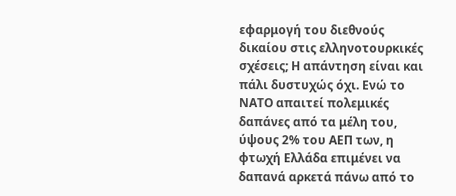εφαρμογή του διεθνούς δικαίου στις ελληνοτουρκικές σχέσεις; Η απάντηση είναι και πάλι δυστυχώς όχι. Ενώ το ΝΑΤΟ απαιτεί πολεμικές δαπάνες από τα μέλη του, ύψους 2% του ΑΕΠ των, η φτωχή Ελλάδα επιμένει να δαπανά αρκετά πάνω από το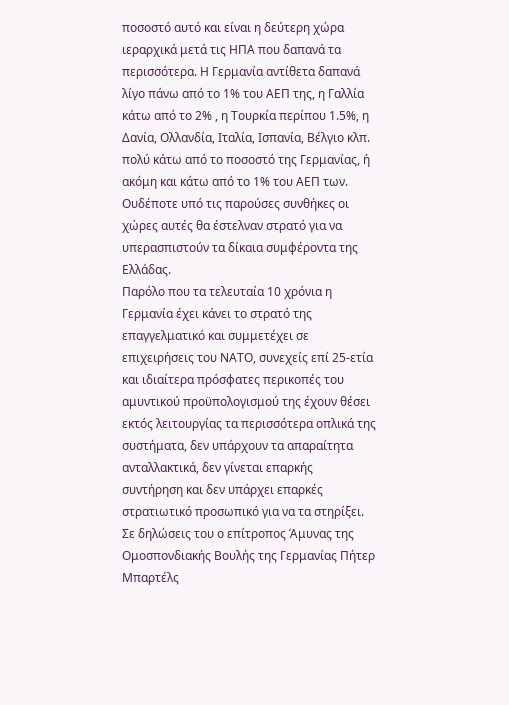ποσοστό αυτό και είναι η δεύτερη χώρα ιεραρχικά μετά τις ΗΠΑ που δαπανά τα περισσότερα. Η Γερμανία αντίθετα δαπανά λίγο πάνω από το 1% του ΑΕΠ της, η Γαλλία κάτω από το 2% , η Τουρκία περίπου 1.5%, η Δανία, Ολλανδία, Ιταλία, Ισπανία, Βέλγιο κλπ. πολύ κάτω από το ποσοστό της Γερμανίας, ή ακόμη και κάτω από το 1% του ΑΕΠ των. Ουδέποτε υπό τις παρούσες συνθήκες οι χώρες αυτές θα έστελναν στρατό για να υπερασπιστούν τα δίκαια συμφέροντα της Ελλάδας.
Παρόλο που τα τελευταία 10 χρόνια η Γερμανία έχει κάνει το στρατό της επαγγελματικό και συμμετέχει σε επιχειρήσεις του ΝΑΤΟ, συνεχείς επί 25-ετία και ιδιαίτερα πρόσφατες περικοπές του αμυντικού προϋπολογισμού της έχουν θέσει εκτός λειτουργίας τα περισσότερα οπλικά της συστήματα, δεν υπάρχουν τα απαραίτητα ανταλλακτικά, δεν γίνεται επαρκής συντήρηση και δεν υπάρχει επαρκές στρατιωτικό προσωπικό για να τα στηρίξει.
Σε δηλώσεις του ο επίτροπος Άμυνας της Ομοσπονδιακής Βουλής της Γερμανίας Πήτερ Μπαρτέλς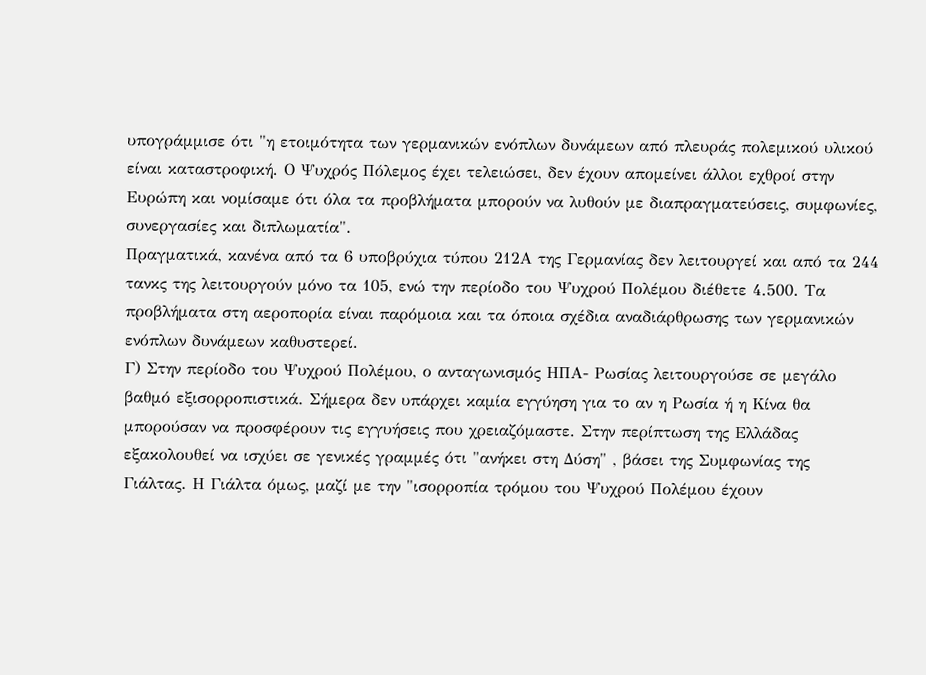υπογράμμισε ότι "η ετοιμότητα των γερμανικών ενόπλων δυνάμεων από πλευράς πολεμικού υλικού είναι καταστροφική. Ο Ψυχρός Πόλεμος έχει τελειώσει, δεν έχουν απομείνει άλλοι εχθροί στην Ευρώπη και νομίσαμε ότι όλα τα προβλήματα μπορούν να λυθούν με διαπραγματεύσεις, συμφωνίες, συνεργασίες και διπλωματία".
Πραγματικά, κανένα από τα 6 υποβρύχια τύπου 212Α της Γερμανίας δεν λειτουργεί και από τα 244 τανκς της λειτουργούν μόνο τα 105, ενώ την περίοδο του Ψυχρού Πολέμου διέθετε 4.500. Τα προβλήματα στη αεροπορία είναι παρόμοια και τα όποια σχέδια αναδιάρθρωσης των γερμανικών ενόπλων δυνάμεων καθυστερεί.
Γ) Στην περίοδο του Ψυχρού Πολέμου, ο ανταγωνισμός ΗΠΑ- Ρωσίας λειτουργούσε σε μεγάλο βαθμό εξισορροπιστικά. Σήμερα δεν υπάρχει καμία εγγύηση για το αν η Ρωσία ή η Κίνα θα μπορούσαν να προσφέρουν τις εγγυήσεις που χρειαζόμαστε. Στην περίπτωση της Ελλάδας εξακολουθεί να ισχύει σε γενικές γραμμές ότι "ανήκει στη Δύση" , βάσει της Συμφωνίας της Γιάλτας. Η Γιάλτα όμως, μαζί με την "ισορροπία τρόμου του Ψυχρού Πολέμου έχουν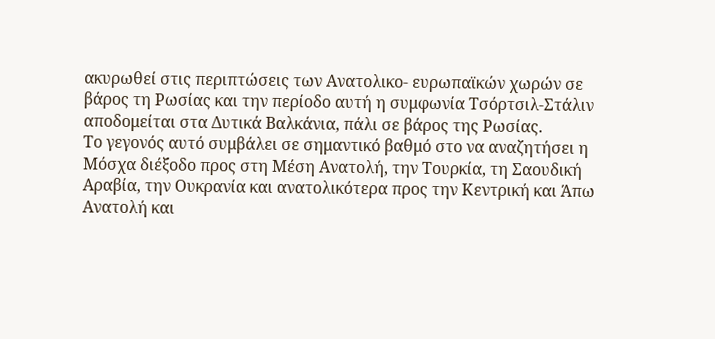ακυρωθεί στις περιπτώσεις των Ανατολικο- ευρωπαϊκών χωρών σε βάρος τη Ρωσίας και την περίοδο αυτή η συμφωνία Τσόρτσιλ-Στάλιν αποδομείται στα Δυτικά Βαλκάνια, πάλι σε βάρος της Ρωσίας.
Το γεγονός αυτό συμβάλει σε σημαντικό βαθμό στο να αναζητήσει η Μόσχα διέξοδο προς στη Μέση Ανατολή, την Τουρκία, τη Σαουδική Αραβία, την Ουκρανία και ανατολικότερα προς την Κεντρική και Άπω Ανατολή και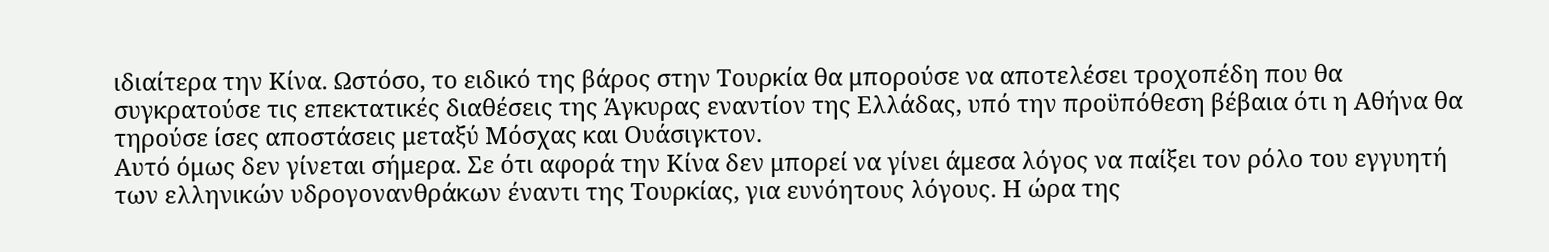ιδιαίτερα την Κίνα. Ωστόσο, το ειδικό της βάρος στην Τουρκία θα μπορούσε να αποτελέσει τροχοπέδη που θα συγκρατούσε τις επεκτατικές διαθέσεις της Άγκυρας εναντίον της Ελλάδας, υπό την προϋπόθεση βέβαια ότι η Αθήνα θα τηρούσε ίσες αποστάσεις μεταξύ Μόσχας και Ουάσιγκτον.
Αυτό όμως δεν γίνεται σήμερα. Σε ότι αφορά την Κίνα δεν μπορεί να γίνει άμεσα λόγος να παίξει τον ρόλο του εγγυητή των ελληνικών υδρογονανθράκων έναντι της Τουρκίας, για ευνόητους λόγους. Η ώρα της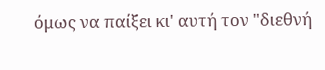όμως να παίξει κι' αυτή τον "διεθνή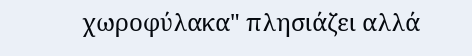χωροφύλακα" πλησιάζει αλλά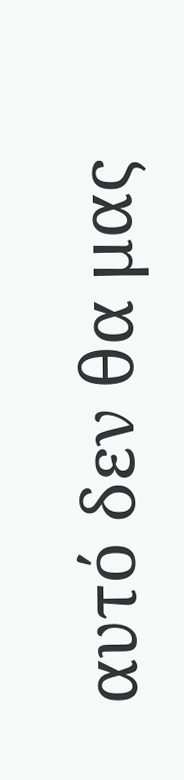αυτό δεν θα μας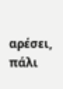αρέσει, πάλι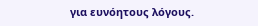για ευνόητους λόγους.